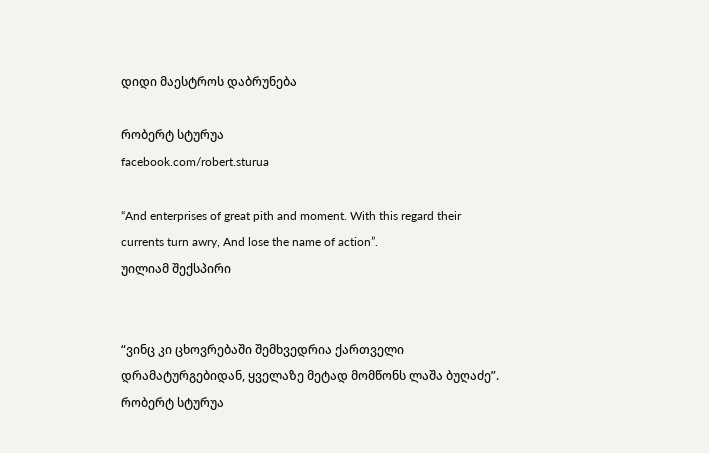დიდი მაესტროს დაბრუნება

რობერტ სტურუა
facebook.com/robert.sturua

“And enterprises of great pith and moment. With this regard their
currents turn awry, And lose the name of action”.
უილიამ შექსპირი


“ვინც კი ცხოვრებაში შემხვედრია ქართველი
დრამატურგებიდან, ყველაზე მეტად მომწონს ლაშა ბუღაძე”.
რობერტ სტურუა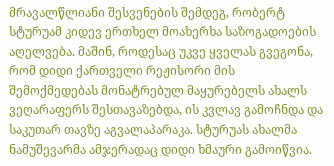მრავალწლიანი შესვენების შემდეგ, რობერტ სტურუამ კიდევ ერთხელ მოახერხა საზოგადოების აღელვება. მაშინ, როდესაც უკვე ყველას გვეგონა, რომ დიდი ქართველი რეჟისორი მის შემოქმედებას მონატრებულ მაყურებელს ახალს ვეღარაფერს შესთავაზებდა, ის კვლავ გამოჩნდა და საკუთარ თავზე აგვალაპარაკა. სტურუას ახალმა ნამუშევარმა ამჯერადაც დიდი ხმაური გამოიწვია.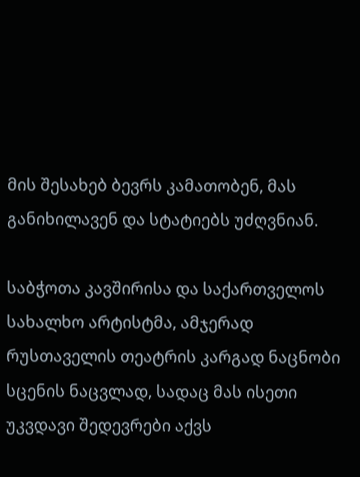მის შესახებ ბევრს კამათობენ, მას განიხილავენ და სტატიებს უძღვნიან.

საბჭოთა კავშირისა და საქართველოს სახალხო არტისტმა, ამჯერად რუსთაველის თეატრის კარგად ნაცნობი სცენის ნაცვლად, სადაც მას ისეთი უკვდავი შედევრები აქვს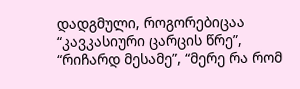დადგმული, როგორებიცაა “კავკასიური ცარცის წრე”, “რიჩარდ მესამე”, “მერე რა რომ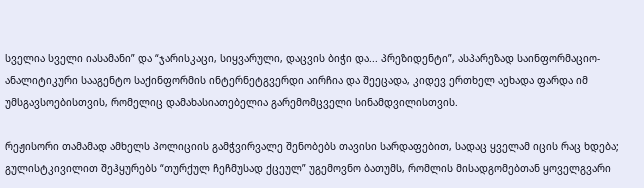სველია სველი იასამანი” და “ჯარისკაცი, სიყვარული, დაცვის ბიჭი და... პრეზიდენტი”, ასპარეზად საინფორმაციო-ანალიტიკური სააგენტო საქინფორმის ინტერნეტგვერდი აირჩია და შეეცადა, კიდევ ერთხელ აეხადა ფარდა იმ უმსგავსოებისთვის, რომელიც დამახასიათებელია გარემომცველი სინამდვილისთვის.

რეჟისორი თამამად ამხელს პოლიციის გამჭვირვალე შენობებს თავისი სარდაფებით, სადაც ყველამ იცის რაც ხდება; გულისტკივილით შეჰყურებს “თურქულ ჩეჩმუსად ქცეულ” უგემოვნო ბათუმს, რომლის მისადგომებთან ყოველგვარი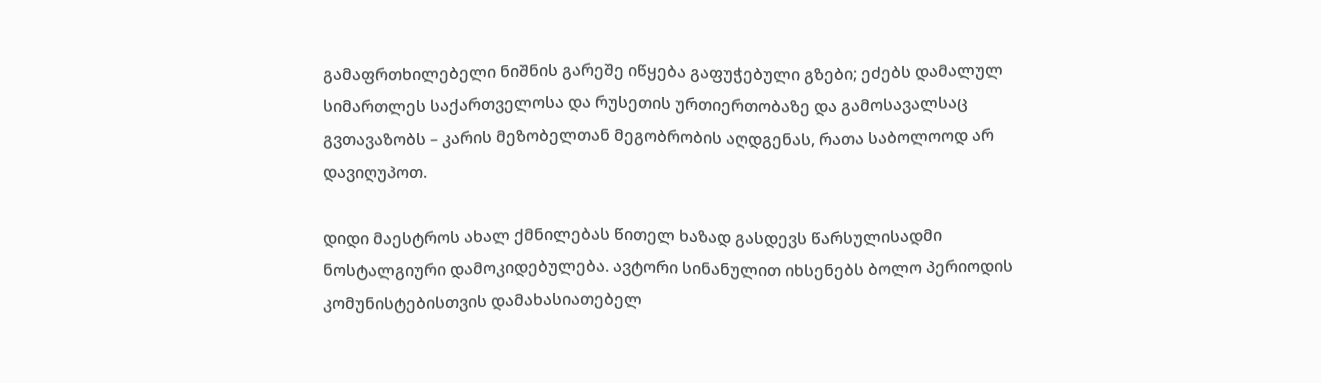გამაფრთხილებელი ნიშნის გარეშე იწყება გაფუჭებული გზები; ეძებს დამალულ სიმართლეს საქართველოსა და რუსეთის ურთიერთობაზე და გამოსავალსაც გვთავაზობს – კარის მეზობელთან მეგობრობის აღდგენას, რათა საბოლოოდ არ დავიღუპოთ.

დიდი მაესტროს ახალ ქმნილებას წითელ ხაზად გასდევს წარსულისადმი ნოსტალგიური დამოკიდებულება. ავტორი სინანულით იხსენებს ბოლო პერიოდის კომუნისტებისთვის დამახასიათებელ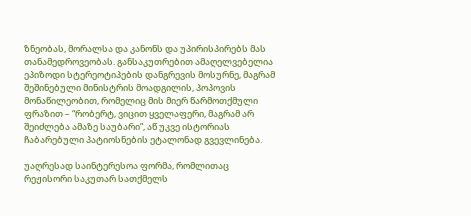ზნეობას, მორალსა და კანონს და უპირისპირებს მას თანამედროვეობას. განსაკუთრებით ამაღელვებელია ეპიზოდი სტერეოტიპების დანგრევის მოსურნე, მაგრამ შეშინებული მინისტრის მოადგილის, პოპოვის მონაწილეობით, რომელიც მის მიერ წარმოთქმული ფრაზით – “რობერტ, ვიცით ყველაფერი, მაგრამ არ შეიძლება ამაზე საუბარი”, აწ უკვე ისტორიას ჩაბარებული პატიოსნების ეტალონად გვევლინება.

უაღრესად საინტერესოა ფორმა, რომლითაც რეჟისორი საკუთარ სათქმელს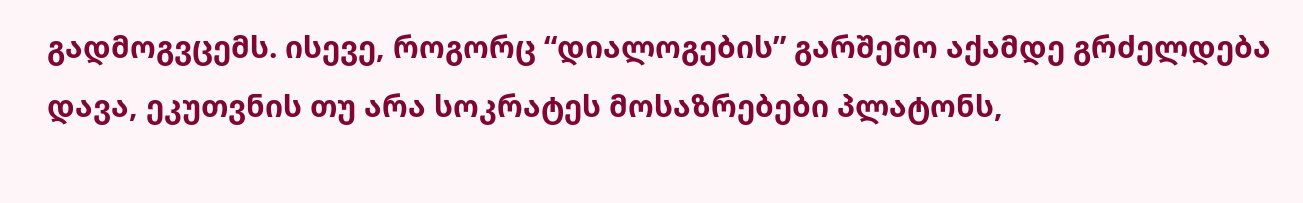გადმოგვცემს. ისევე, როგორც “დიალოგების” გარშემო აქამდე გრძელდება დავა, ეკუთვნის თუ არა სოკრატეს მოსაზრებები პლატონს,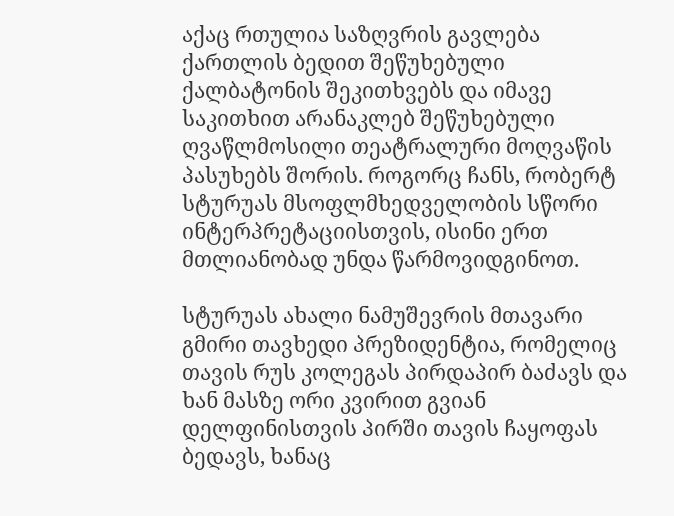აქაც რთულია საზღვრის გავლება ქართლის ბედით შეწუხებული ქალბატონის შეკითხვებს და იმავე საკითხით არანაკლებ შეწუხებული ღვაწლმოსილი თეატრალური მოღვაწის პასუხებს შორის. როგორც ჩანს, რობერტ სტურუას მსოფლმხედველობის სწორი ინტერპრეტაციისთვის, ისინი ერთ მთლიანობად უნდა წარმოვიდგინოთ.

სტურუას ახალი ნამუშევრის მთავარი გმირი თავხედი პრეზიდენტია, რომელიც თავის რუს კოლეგას პირდაპირ ბაძავს და ხან მასზე ორი კვირით გვიან დელფინისთვის პირში თავის ჩაყოფას ბედავს, ხანაც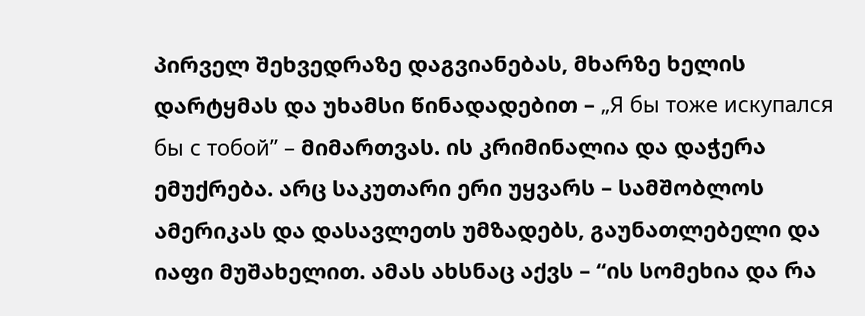პირველ შეხვედრაზე დაგვიანებას, მხარზე ხელის დარტყმას და უხამსი წინადადებით – „Я бы тоже искупался бы с тобой” – მიმართვას. ის კრიმინალია და დაჭერა ემუქრება. არც საკუთარი ერი უყვარს – სამშობლოს ამერიკას და დასავლეთს უმზადებს, გაუნათლებელი და იაფი მუშახელით. ამას ახსნაც აქვს – “ის სომეხია და რა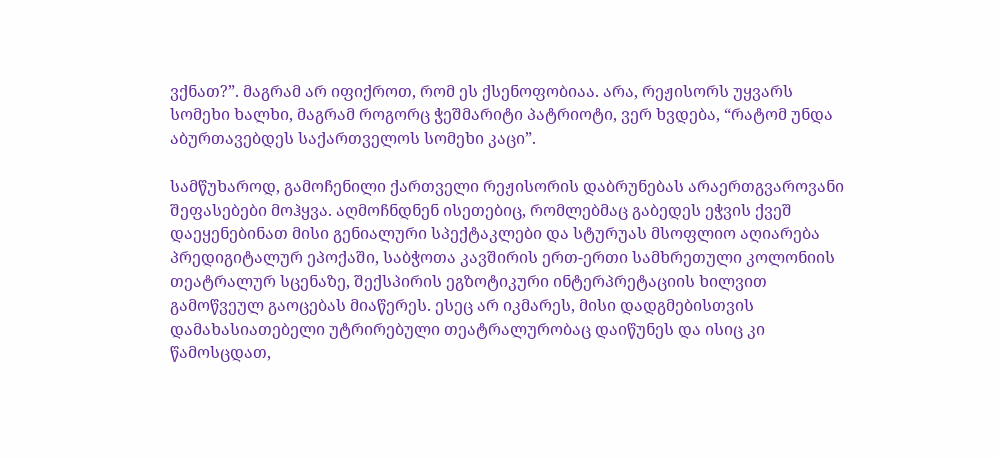ვქნათ?”. მაგრამ არ იფიქროთ, რომ ეს ქსენოფობიაა. არა, რეჟისორს უყვარს სომეხი ხალხი, მაგრამ როგორც ჭეშმარიტი პატრიოტი, ვერ ხვდება, “რატომ უნდა აბურთავებდეს საქართველოს სომეხი კაცი”.

სამწუხაროდ, გამოჩენილი ქართველი რეჟისორის დაბრუნებას არაერთგვაროვანი შეფასებები მოჰყვა. აღმოჩნდნენ ისეთებიც, რომლებმაც გაბედეს ეჭვის ქვეშ დაეყენებინათ მისი გენიალური სპექტაკლები და სტურუას მსოფლიო აღიარება პრედიგიტალურ ეპოქაში, საბჭოთა კავშირის ერთ-ერთი სამხრეთული კოლონიის თეატრალურ სცენაზე, შექსპირის ეგზოტიკური ინტერპრეტაციის ხილვით გამოწვეულ გაოცებას მიაწერეს. ესეც არ იკმარეს, მისი დადგმებისთვის დამახასიათებელი უტრირებული თეატრალურობაც დაიწუნეს და ისიც კი წამოსცდათ,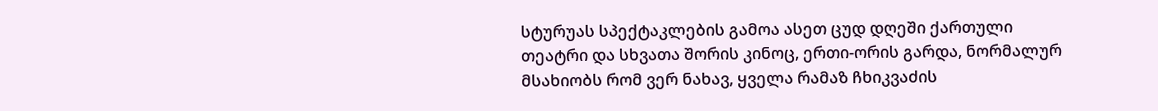სტურუას სპექტაკლების გამოა ასეთ ცუდ დღეში ქართული თეატრი და სხვათა შორის კინოც, ერთი-ორის გარდა, ნორმალურ მსახიობს რომ ვერ ნახავ, ყველა რამაზ ჩხიკვაძის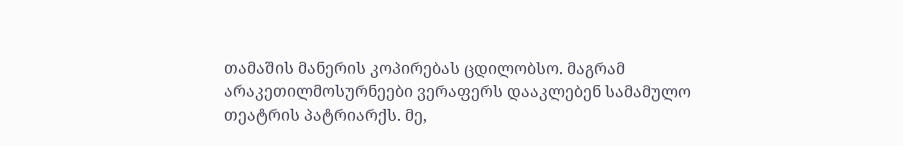თამაშის მანერის კოპირებას ცდილობსო. მაგრამ არაკეთილმოსურნეები ვერაფერს დააკლებენ სამამულო თეატრის პატრიარქს. მე,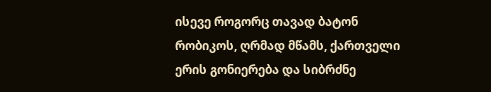ისევე როგორც თავად ბატონ რობიკოს, ღრმად მწამს, ქართველი ერის გონიერება და სიბრძნე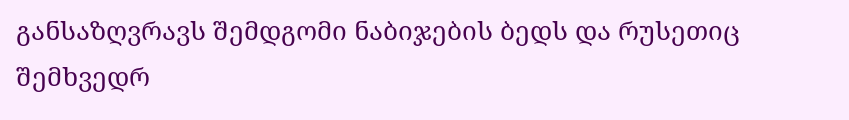განსაზღვრავს შემდგომი ნაბიჯების ბედს და რუსეთიც შემხვედრ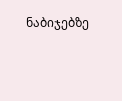ნაბიჯებზე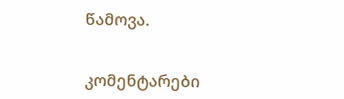წამოვა.


კომენტარები